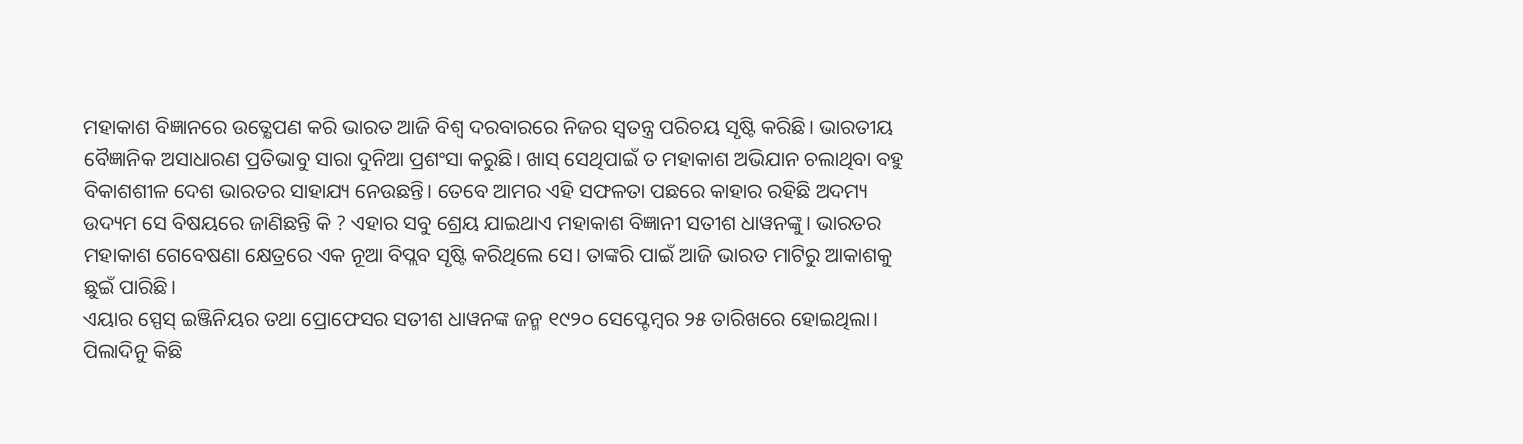ମହାକାଶ ବିଜ୍ଞାନରେ ଉତ୍କ୍ଷେପଣ କରି ଭାରତ ଆଜି ବିଶ୍ୱ ଦରବାରରେ ନିଜର ସ୍ୱତନ୍ତ୍ର ପରିଚୟ ସୃଷ୍ଟି କରିଛି। ଭାରତୀୟ ବୈଜ୍ଞାନିକ ଅସାଧାରଣ ପ୍ରତିଭାବୁ ସାରା ଦୁନିଆ ପ୍ରଶଂସା କରୁଛି। ଖାସ୍ ସେଥିପାଇଁ ତ ମହାକାଶ ଅଭିଯାନ ଚଲାଥିବା ବହୁ ବିକାଶଶୀଳ ଦେଶ ଭାରତର ସାହାଯ୍ୟ ନେଉଛନ୍ତି। ତେବେ ଆମର ଏହି ସଫଳତା ପଛରେ କାହାର ରହିଛି ଅଦମ୍ୟ ଉଦ୍ୟମ ସେ ବିଷୟରେ ଜାଣିଛନ୍ତି କି ? ଏହାର ସବୁ ଶ୍ରେୟ ଯାଇଥାଏ ମହାକାଶ ବିଜ୍ଞାନୀ ସତୀଶ ଧାୱନଙ୍କୁ। ଭାରତର ମହାକାଶ ଗେବେଷଣା କ୍ଷେତ୍ରରେ ଏକ ନୂଆ ବିପ୍ଲବ ସୃଷ୍ଟି କରିଥିଲେ ସେ। ତାଙ୍କରି ପାଇଁ ଆଜି ଭାରତ ମାଟିରୁ ଆକାଶକୁ ଛୁଇଁ ପାରିଛି।
ଏୟାର ସ୍ପେସ୍ ଇଞ୍ଜିନିୟର ତଥା ପ୍ରୋଫେସର ସତୀଶ ଧାୱନଙ୍କ ଜନ୍ମ ୧୯୨୦ ସେପ୍ଟେମ୍ବର ୨୫ ତାରିଖରେ ହୋଇଥିଲା। ପିଲାଦିନୁ କିଛି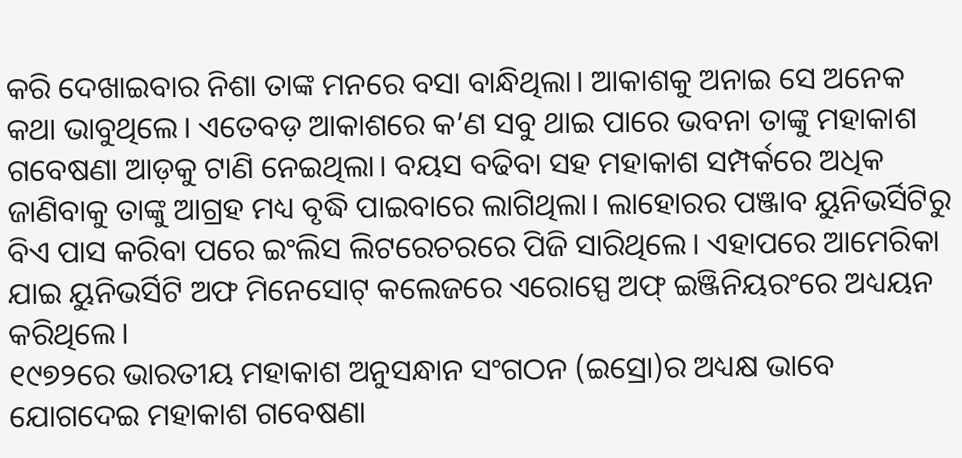କରି ଦେଖାଇବାର ନିଶା ତାଙ୍କ ମନରେ ବସା ବାନ୍ଧିଥିଲା। ଆକାଶକୁ ଅନାଇ ସେ ଅନେକ କଥା ଭାବୁଥିଲେ। ଏତେବଡ଼ ଆକାଶରେ କ’ଣ ସବୁ ଥାଇ ପାରେ ଭବନା ତାଙ୍କୁ ମହାକାଶ ଗବେଷଣା ଆଡ଼କୁ ଟାଣି ନେଇଥିଲା। ବୟସ ବଢିବା ସହ ମହାକାଶ ସମ୍ପର୍କରେ ଅଧିକ ଜାଣିବାକୁ ତାଙ୍କୁ ଆଗ୍ରହ ମଧ୍ୟ ବୃଦ୍ଧି ପାଇବାରେ ଲାଗିଥିଲା। ଲାହୋରର ପଞ୍ଜାବ ୟୁନିଭର୍ସିଟିରୁ ବିଏ ପାସ କରିବା ପରେ ଇଂଲିସ ଲିଟରେଚରରେ ପିଜି ସାରିଥିଲେ। ଏହାପରେ ଆମେରିକା ଯାଇ ୟୁନିଭର୍ସିଟି ଅଫ ମିନେସୋଟ୍ କଲେଜରେ ଏରୋସ୍ପେ ଅଫ୍ ଇଞ୍ଜିନିୟରଂରେ ଅଧ୍ୟୟନ କରିଥିଲେ।
୧୯୭୨ରେ ଭାରତୀୟ ମହାକାଶ ଅନୁସନ୍ଧାନ ସଂଗଠନ (ଇସ୍ରୋ)ର ଅଧ୍ୟକ୍ଷ ଭାବେ ଯୋଗଦେଇ ମହାକାଶ ଗବେଷଣା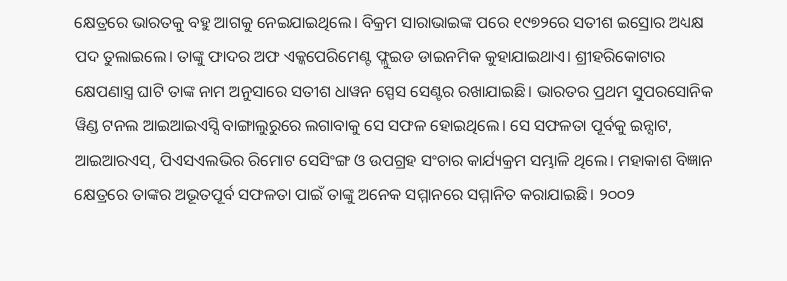କ୍ଷେତ୍ରରେ ଭାରତକୁ ବହୁ ଆଗକୁ ନେଇଯାଇଥିଲେ। ବିକ୍ରମ ସାରାଭାଇଙ୍କ ପରେ ୧୯୭୨ରେ ସତୀଶ ଇସ୍ରୋର ଅଧ୍ୟକ୍ଷ ପଦ ତୁଲାଇଲେ। ତାଙ୍କୁ ଫାଦର ଅଫ ଏକ୍କପେରିମେଣ୍ଟ ଫ୍ଲୁଇଡ ଡାଇନମିକ କୁହାଯାଇଥାଏ। ଶ୍ରୀହରିକୋଟାର କ୍ଷେପଣାସ୍ତ୍ର ଘାଟି ତାଙ୍କ ନାମ ଅନୁସାରେ ସତୀଶ ଧାୱନ ସ୍ପେସ ସେଣ୍ଟର ରଖାଯାଇଛି। ଭାରତର ପ୍ରଥମ ସୁପରସୋନିକ ୱିଣ୍ଡ ଟନଲ ଆଇଆଇଏସ୍ସି ବାଙ୍ଗାଲୁରୁରେ ଲଗାବାକୁ ସେ ସଫଳ ହୋଇଥିଲେ। ସେ ସଫଳତା ପୂର୍ବକୁ ଇନ୍ସାଟ, ଆଇଆରଏସ୍, ପିଏସଏଲଭିର ରିମୋଟ ସେସିଂଙ୍ଗ ଓ ଉପଗ୍ରହ ସଂଚାର କାର୍ଯ୍ୟକ୍ରମ ସମ୍ଭାଳି ଥିଲେ। ମହାକାଶ ବିଜ୍ଞାନ କ୍ଷେତ୍ରରେ ତାଙ୍କର ଅଭୂତପୂର୍ବ ସଫଳତା ପାଇଁ ତାଙ୍କୁ ଅନେକ ସମ୍ମାନରେ ସମ୍ମାନିତ କରାଯାଇଛି। ୨୦୦୨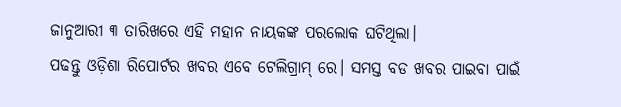ଜାନୁଆରୀ ୩ ତାରିଖରେ ଏହି ମହାନ ନାୟକଙ୍କ ପରଲୋକ ଘଟିଥିଲା।
ପଢନ୍ତୁ ଓଡ଼ିଶା ରିପୋର୍ଟର ଖବର ଏବେ ଟେଲିଗ୍ରାମ୍ ରେ। ସମସ୍ତ ବଡ ଖବର ପାଇବା ପାଇଁ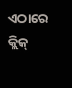ଏଠାରେ କ୍ଲିକ୍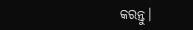କରନ୍ତୁ।